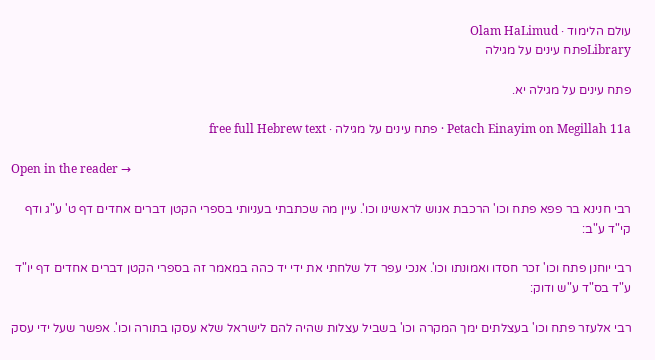עולם הלימוד · Olam HaLimud
Libraryפתח עינים על מגילה

פתח עינים על מגילה יא.

Petach Einayim on Megillah 11a · פתח עינים על מגילה · free full Hebrew text

Open in the reader →

רבי חנינא בר פפא פתח וכו' הרכבת אנוש לראשינו וכו'. עיין מה שכתבתי בעניותי בספרי הקטן דברים אחדים דף ט' ע"ג ודף קי"ד ע"ב:

רבי יוחנן פתח וכו' זכר חסדו ואמונתו וכו'. אנכי עפר דל שלחתי את ידי יד כהה במאמר זה בספרי הקטן דברים אחדים דף יו"ד ע"ד בס"ד ע"ש ודוק:

רבי אלעזר פתח וכו' בעצלתים ימך המקרה וכו' בשביל עצלות שהיה להם לישראל שלא עסקו בתורה וכו'. אפשר שעל ידי עסק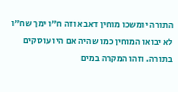התורה יומשכו מוחין דאבא וזה ח"ו ימך שח"ו לא יבואו המוחין כמו שהיה אם היו עוסקים בתורה. וזהו המקרה במים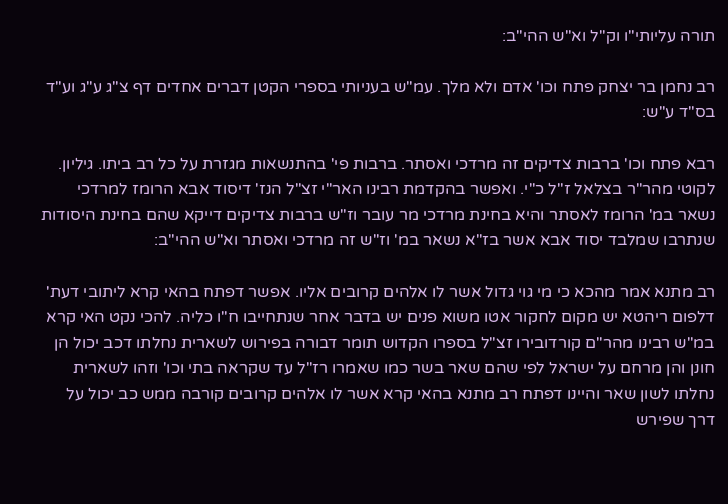תורה עליותי"ו וק"ל וא"ש ההי"ב:

רב נחמן בר יצחק פתח וכו' אדם ולא מלך. עמ"ש בעניותי בספרי הקטן דברים אחדים דף צ"ג ע"ג וע"ד בס"ד ע"ש:

רבא פתח וכו' ברבות צדיקים זה מרדכי ואסתר. ברבות פי' בהתנשאות מגזרת על כל רב ביתו. גיליון. לקוטי מהר"ר בצלאל ז"ל כ"י. ואפשר בהקדמת רבינו האר"י זצ"ל הנז' דיסוד אבא הרומז למרדכי נשאר במ' הרומז לאסתר והיא בחינת מרדכי מר עובר וז"ש ברבות צדיקים דייקא שהם בחינת היסודות שנתרבו שמלבד יסוד אבא אשר בז"א נשאר במ' וז"ש זה מרדכי ואסתר וא"ש ההי"ב:

רב מתנא אמר מהכא כי מי גוי גדול אשר לו אלהים קרובים אליו. אפשר דפתח בהאי קרא ליתובי דעת' דלפום ריהטא יש מקום לחקור אטו משוא פנים יש בדבר אחר שנתחייבו ח"ו כליה. להכי נקט האי קרא במ"ש רבינו מהר"ם קורדובירו זצ"ל בספרו הקדוש תומר דבורה בפירוש לשארית נחלתו דכב יכול הן חונן והן מרחם על ישראל לפי שהם שאר בשר כמו שאמרו רז"ל עד שקראה בתי וכו' וזהו לשארית נחלתו לשון שאר והיינו דפתח רב מתנא בהאי קרא אשר לו אלהים קרובים קורבה ממש כב יכול על דרך שפירש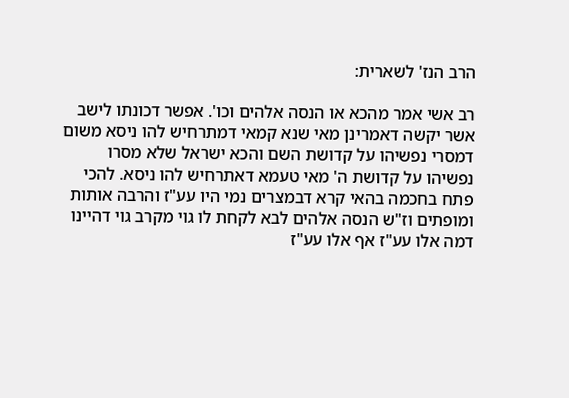הרב הנז' לשארית:

רב אשי אמר מהכא או הנסה אלהים וכו'. אפשר דכונתו לישב אשר יקשה דאמרינן מאי שנא קמאי דמתרחיש להו ניסא משום דמסרי נפשיהו על קדושת השם והכא ישראל שלא מסרו נפשיהו על קדושת ה' מאי טעמא דאתרחיש להו ניסא. להכי פתח בחכמה בהאי קרא דבמצרים נמי היו עע"ז והרבה אותות ומופתים וז"ש הנסה אלהים לבא לקחת לו גוי מקרב גוי דהיינו דמה אלו עע"ז אף אלו עע"ז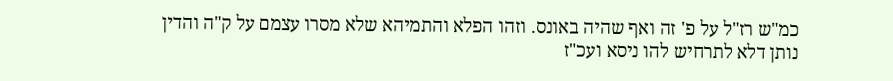כמ"ש רז"ל על פ' זה ואף שהיה באונס. וזהו הפלא והתמיהא שלא מסרו עצמם על ק"ה והדין נותן דלא לתרחיש להו ניסא ועכ"ז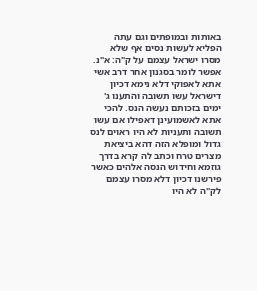באותות ובמופתים וגם עתה הפליא לעשות נסים אף שלא מסרו ישראל עצמם על ק"ה: א"נ. אפשר לומר בסגנון אחר דרב אשי אתא לאפוקי דלא נימא דכיון דישראל עשו תשובה והתענו ג' ימים בזכותם נעשה הנס. להכי אתא לאשמועינן דאפילו אם עשו תשובה ותעניות לא היו ראוים לנס גדול ומופלא הזה דהא ביציאת מצרים טרח וכתב לה קרא בדרך גוזמא וחידוש הנסה אלהים כאשר פירשנו דכיון דלא מסרו עצמם לק"ה לא היו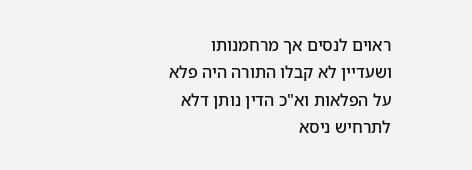ראוים לנסים אך מרחמנותו ושעדיין לא קבלו התורה היה פלא על הפלאות וא"כ הדין נותן דלא לתרחיש ניסא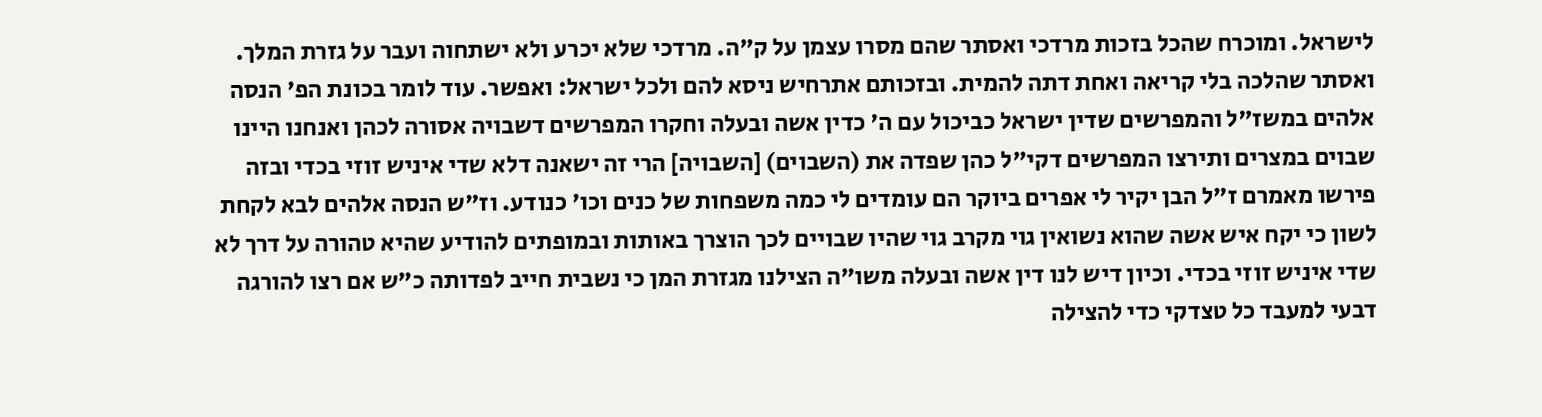לישראל. ומוכרח שהכל בזכות מרדכי ואסתר שהם מסרו עצמן על ק"ה. מרדכי שלא יכרע ולא ישתחוה ועבר על גזרת המלך. ואסתר שהלכה בלי קריאה ואחת דתה להמית. ובזכותם אתרחיש ניסא להם ולכל ישראל: ואפשר. עוד לומר בכונת הפ' הנסה אלהים במשז"ל והמפרשים שדין ישראל כביכול עם ה' כדין אשה ובעלה וחקרו המפרשים דשבויה אסורה לכהן ואנחנו היינו שבוים במצרים ותירצו המפרשים דקי"ל כהן שפדה את (השבוים) [השבויה] הרי זה ישאנה דלא שדי איניש זוזי בכדי ובזה פירשו מאמרם ז"ל הבן יקיר לי אפרים ביוקר הם עומדים לי כמה משפחות של כנים וכו' כנודע. וז"ש הנסה אלהים לבא לקחת לשון כי יקח איש אשה שהוא נשואין גוי מקרב גוי שהיו שבויים לכך הוצרך באותות ובמופתים להודיע שהיא טהורה על דרך לא שדי איניש זוזי בכדי. וכיון דיש לנו דין אשה ובעלה משו"ה הצילנו מגזרת המן כי נשבית חייב לפדותה כ"ש אם רצו להורגה דבעי למעבד כל טצדקי כדי להצילה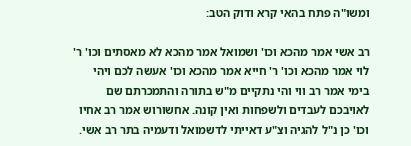ומשו"ה פתח בהאי קרא ודוק הטב:

רב אשי אמר מהכא וכו' ושמואל אמר מהכא לא מאסתים וכו' ר' לוי אמר מהכא וכו' ר' חייא אמר מהכא וכו' אעשה לכם ויהי בימי אמר רב ווי והי נתקיים מ"ש בתורה והתמכרתם שם לאויבכם לעבדים ולשפחות ואין קונה. אחשורוש אמר רב אחיו וכו' כן נ"ל להגיה וצ"ע דאייתי לדשמואל ודעמיה בתר רב אשי.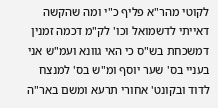לקוטי מהר"א פליף כ"י ומה שהקשה דאייתי לדשמואל וכו' לק"מ דכמה זמנין דמשכחת בש"ס כי האי גוונא ועמ"ש אני בעניי בס' שער יוסף ומ"ש בס' למנצח לדוד ובקונט' אחורי תרעא ומשם באר"ה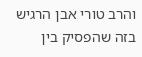והרב טורי אבן הרגיש בזה שהפסיק בין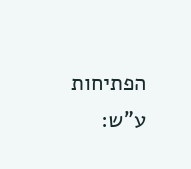הפתיחות ע"ש: